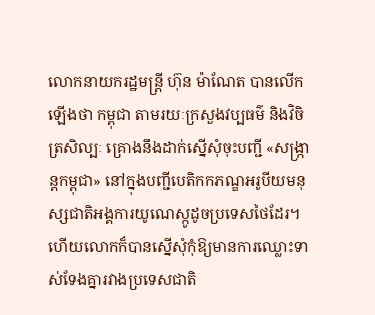លោកនាយករដ្ឋមន្ត្រី ហ៊ុន ម៉ាណែត បានលើកឡើងថា កម្ពុជា តាមរយៈក្រសួងវប្បធម៌ និងវិចិត្រសិល្បៈ គ្រោងនឹងដាក់ស្នើសុំចុះបញ្ជី «សង្ក្រាន្តកម្ពុជា» នៅក្នុងបញ្ជីបេតិកកភណ្ឌអរូបីយមនុស្សជាតិអង្គការយូណេស្កូដូចប្រទេសថៃដែរ។ ហើយលោកក៏បានស្នើសុំកុំឱ្យមានការឈ្លោះទាស់ទែងគ្នារវាងប្រទេសជាតិ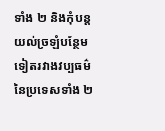ទាំង ២ និងកុំបន្តយល់ច្រឡំបន្ថែមទៀតរវាងវប្បធម៌នៃប្រទេសទាំង ២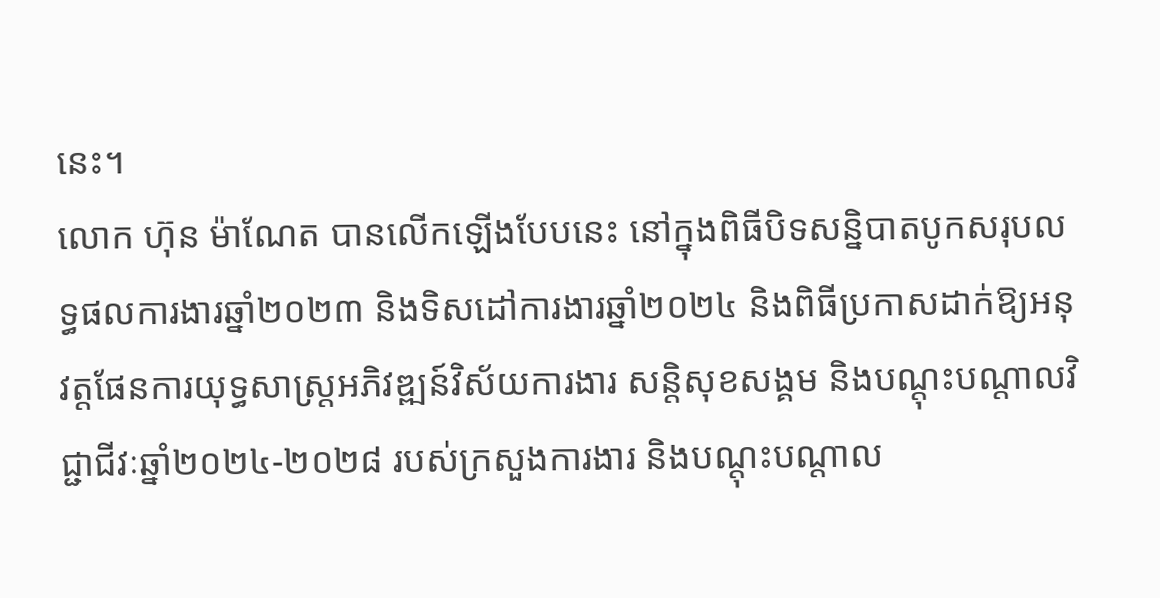នេះ។
លោក ហ៊ុន ម៉ាណែត បានលើកឡើងបែបនេះ នៅក្នុងពិធីបិទសន្និបាតបូកសរុបលទ្ធផលការងារឆ្នាំ២០២៣ និងទិសដៅការងារឆ្នាំ២០២៤ និងពិធីប្រកាសដាក់ឱ្យអនុវត្តផែនការយុទ្ធសាស្ត្រអភិវឌ្ឍន៍វិស័យការងារ សន្តិសុខសង្គម និងបណ្តុះបណ្តាលវិជ្ជាជីវៈឆ្នាំ២០២៤-២០២៨ របស់ក្រសួងការងារ និងបណ្តុះបណ្តាល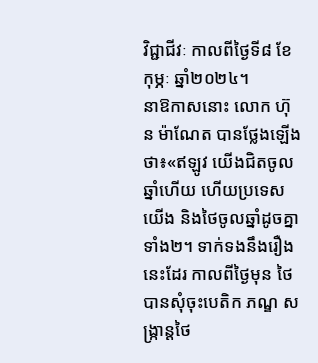វិជ្ជាជីវៈ កាលពីថ្ងៃទី៨ ខែកុម្ភៈ ឆ្នាំ២០២៤។
នាឱកាសនោះ លោក ហ៊ុន ម៉ាណែត បានថ្លែងឡើងថា៖«ឥឡូវ យើងជិតចូលឆ្នាំហើយ ហើយប្រទេសយើង និងថៃចូលឆ្នាំដូចគ្នាទាំង២។ ទាក់ទងនឹងរឿងនេះដែរ កាលពីថ្ងៃមុន ថៃ បានសុំចុះបេតិក ភណ្ឌ សង្ក្រាន្តថៃ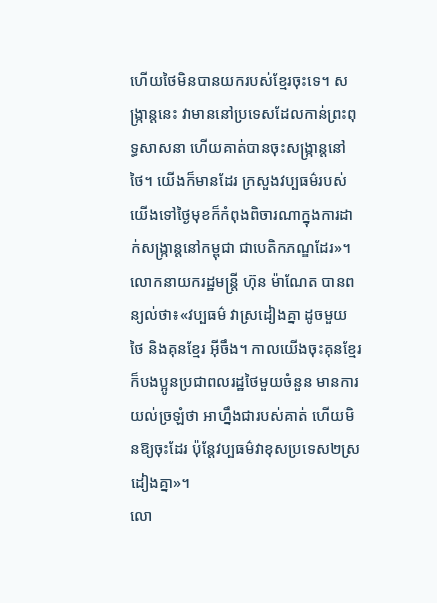ហើយថៃមិនបានយករបស់ខ្មែរចុះទេ។ សង្ក្រាន្តនេះ វាមាននៅប្រទេសដែលកាន់ព្រះពុទ្ធសាសនា ហើយគាត់បានចុះសង្ក្រាន្តនៅថៃ។ យើងក៏មានដែរ ក្រសួងវប្បធម៌របស់យើងទៅថ្ងៃមុខក៏កំពុងពិចារណាក្នុងការដាក់សង្ក្រាន្តនៅកម្ពុជា ជាបេតិកភណ្ឌដែរ»។
លោកនាយករដ្ឋមន្ត្រី ហ៊ុន ម៉ាណែត បានពន្យល់ថា៖«វប្បធម៌ វាស្រដៀងគ្នា ដូចមួយថៃ និងគុនខ្មែរ អ៊ីចឹង។ កាលយើងចុះគុនខ្មែរ ក៏បងប្អូនប្រជាពលរដ្ឋថៃមួយចំនួន មានការយល់ច្រឡំថា អាហ្នឹងជារបស់គាត់ ហើយមិនឱ្យចុះដែរ ប៉ុន្តែវប្បធម៌វាខុសប្រទេស២ស្រដៀងគ្នា»។
លោ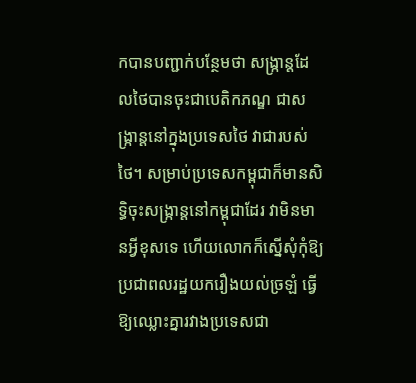កបានបញ្ជាក់បន្ថែមថា សង្ក្រាន្តដែលថៃបានចុះជាបេតិកភណ្ឌ ជាសង្ក្រាន្តនៅក្នុងប្រទេសថៃ វាជារបស់ថៃ។ សម្រាប់ប្រទេសកម្ពុជាក៏មានសិទ្ធិចុះសង្ក្រាន្តនៅកម្ពុជាដែរ វាមិនមានអ្វីខុសទេ ហើយលោកក៏ស្នើសុំកុំឱ្យប្រជាពលរដ្ឋយករឿងយល់ច្រឡំ ធ្វើឱ្យឈ្លោះគ្នារវាងប្រទេសជា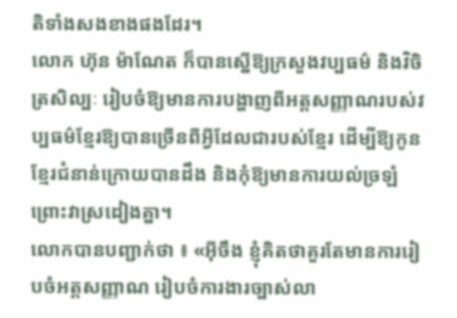តិទាំងសងខាងផងដែរ។
លោក ហ៊ុន ម៉ាណែត ក៏បានស្នើឱ្យក្រសួងវប្បធម៌ និងវិចិត្រសិល្បៈ រៀបចំឱ្យមានការបង្ហាញពីអត្តសញ្ញាណរបស់វប្បធម៌ខ្មែរឱ្យបានច្រើនពីអ្វីដែលជារបស់ខ្មែរ ដើម្បីឱ្យកូនខ្មែរជំនាន់ក្រោយបានដឹង និងកុំឱ្យមានការយល់ច្រឡំ ព្រោះវាស្រដៀងគ្នា។
លោកបានបញ្ជាក់ថា ៖ «អ៊ីចឹង ខ្ញុំគិតថាគួរតែមានការរៀបចំអត្តសញ្ញាណ រៀបចំការងារច្បាស់លា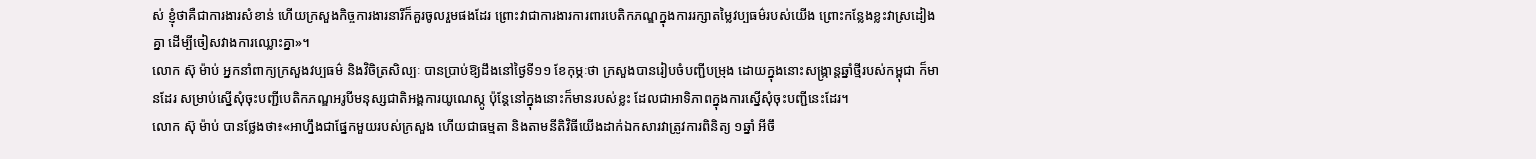ស់ ខ្ញុំថាគឺជាការងារសំខាន់ ហើយក្រសួងកិច្ចការងារនារីក៏គួរចូលរួមផងដែរ ព្រោះវាជាការងារការពារបេតិកភណ្ឌក្នុងការរក្សាតម្លៃវប្បធម៌របស់យើង ព្រោះកន្លែងខ្លះវាស្រដៀងគ្នា ដើម្បីចៀសវាងការឈ្លោះគ្នា»។
លោក ស៊ុ ម៉ាប់ អ្នកនាំពាក្យក្រសួងវប្បធម៌ និងវិចិត្រសិល្បៈ បានប្រាប់ឱ្យដឹងនៅថ្ងៃទី១១ ខែកុម្ភៈថា ក្រសួងបានរៀបចំបញ្ជីបម្រុង ដោយក្នុងនោះសង្ក្រាន្តឆ្នាំថ្មីរបស់កម្ពុជា ក៏មានដែរ សម្រាប់ស្នើសុំចុះបញ្ជីបេតិកភណ្ឌអរូបីមនុស្សជាតិអង្គការយូណេស្កូ ប៉ុន្តែនៅក្នុងនោះក៏មានរបស់ខ្លះ ដែលជាអាទិភាពក្នុងការស្នើសុំចុះបញ្ជីនេះដែរ។
លោក ស៊ុ ម៉ាប់ បានថ្លែងថា៖«អាហ្នឹងជាផ្នែកមួយរបស់ក្រសួង ហើយជាធម្មតា និងតាមនីតិវិធីយើងដាក់ឯកសារវាត្រូវការពិនិត្យ ១ឆ្នាំ អីចឹ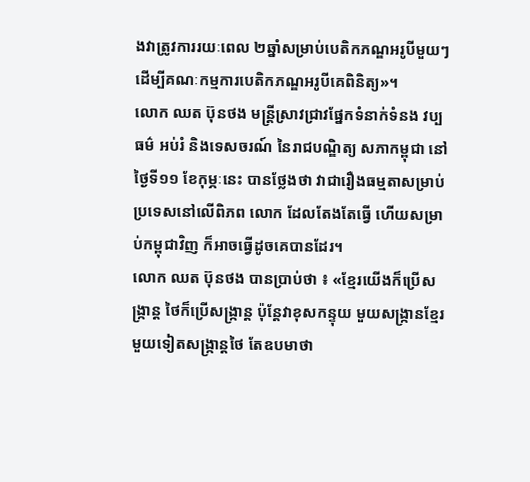ងវាត្រូវការរយៈពេល ២ឆ្នាំសម្រាប់បេតិកភណ្ឌអរូបីមួយៗ ដើម្បីគណៈកម្មការបេតិកភណ្ឌអរូបីគេពិនិត្យ»។
លោក ឈត ប៊ុនថង មន្ដ្រីស្រាវជ្រាវផ្នែកទំនាក់ទំនង វប្បធម៌ អប់រំ និងទេសចរណ៍ នៃរាជបណ្ឌិត្យ សភាកម្ពុជា នៅថ្ងៃទី១១ ខែកុម្ភៈនេះ បានថ្លែងថា វាជារឿងធម្មតាសម្រាប់ប្រទេសនៅលើពិភព លោក ដែលតែងតែធ្វើ ហើយសម្រាប់កម្ពុជាវិញ ក៏អាចធ្វើដូចគេបានដែរ។
លោក ឈត ប៊ុនថង បានប្រាប់ថា ៖ «ខ្មែរយើងក៏ប្រើសង្ក្រាន្ត ថៃក៏ប្រើសង្ក្រាន្ត ប៉ុន្តែវាខុសកន្ទុយ មួយសង្ក្រានខ្មែរ មួយទៀតសង្ក្រាន្តថៃ តែឧបមាថា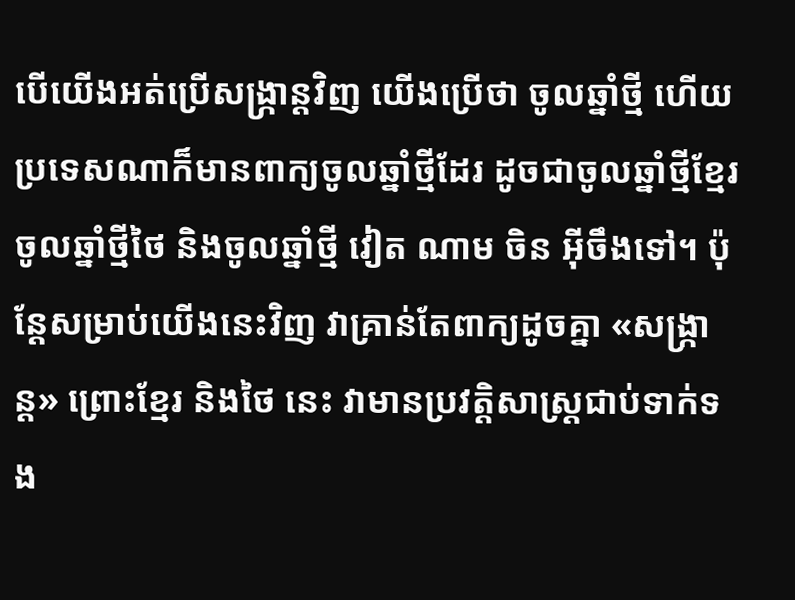បើយើងអត់ប្រើសង្ក្រាន្តវិញ យើងប្រើថា ចូលឆ្នាំថ្មី ហើយប្រទេសណាក៏មានពាក្យចូលឆ្នាំថ្មីដែរ ដូចជាចូលឆ្នាំថ្មីខ្មែរ ចូលឆ្នាំថ្មីថៃ និងចូលឆ្នាំថ្មី វៀត ណាម ចិន អ៊ីចឹងទៅ។ ប៉ុន្តែសម្រាប់យើងនេះវិញ វាគ្រាន់តែពាក្យដូចគ្នា «សង្ក្រាន្ត» ព្រោះខ្មែរ និងថៃ នេះ វាមានប្រវត្តិសាស្ត្រជាប់ទាក់ទង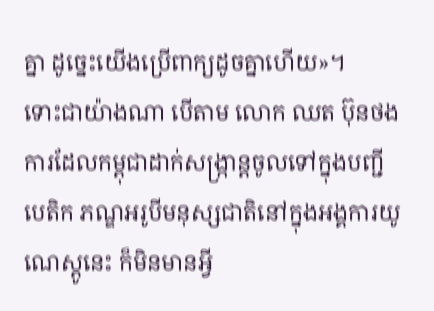គ្នា ដូច្នេះយើងប្រើពាក្យដូចគ្នាហើយ»។
ទោះជាយ៉ាងណា បើតាម លោក ឈត ប៊ុនថង ការដែលកម្ពុជាដាក់សង្ក្រាន្តចូលទៅក្នុងបញ្ជីបេតិក ភណ្ឌអរូបីមនុស្សជាតិនៅក្នុងអង្គការយូណេស្តូនេះ ក៏មិនមានអ្វី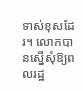ទាស់ខុសដែរ។ លោកបានស្នើសុំឱ្យពលរដ្ឋ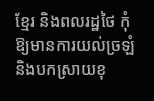ខ្មែរ និងពលរដ្ឋថៃ កុំឱ្យមានការយល់ច្រឡំ និងបកស្រាយខុ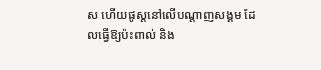ស ហើយផូស្តនៅលើបណ្តាញសង្គម ដែលធ្វើឱ្យប៉ះពាល់ និង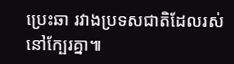ប្រេះឆា រវាងប្រទសជាតិដែលរស់នៅក្បែរគ្នា៕